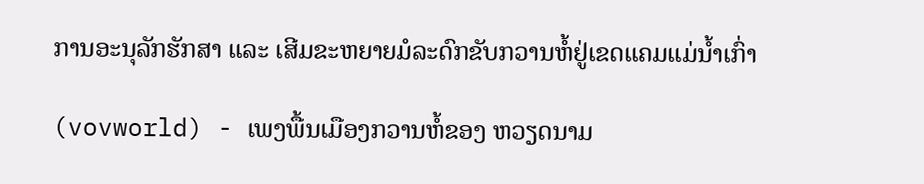ການອະນຸລັກຮັກສາ ແລະ ເສີມຂະຫຍາຍມໍລະດົກຂັບກວານຫໍ້ຢູ່ເຂດແຄມແມ່ນ້ຳເກົ່າ

(vovworld) - ເພງພື້ນເມືອງກວານຫໍ້ຂອງ ຫວຽດນາມ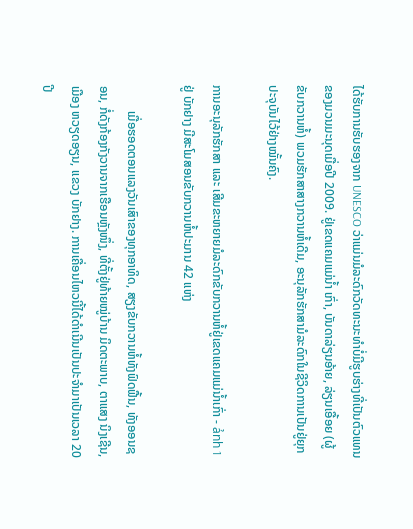ໄດ້ຮັບການຮັບຮອງຈາກ UNESCO ວ່າແມ່ນມໍລະດົກວັດທະນະທຳບໍ່ມີຮູບຮ່າງທີ່ເປັນຕົວແທນຂອງມວນມະນຸດເມື່ອປີ 2009. ຢູ່ເຂດແຄມແມ່ນ້ຳ ເກົ່າ, ບັນດາລ່ຽນອ້າຍ, ລ່ຽນເອື້ອຍ (ຜູ້ຂັບກວານຫໍ້) ພວມຮັກສາສາງກວານຫໍ້ເດີມ, ອະນຸລັກຮັກສາມໍລະດົກໃນຊີວິດການເປັນຢູ່ຍຸກປະຈຸບັນໄວ້ຢ່າງໝັ້ນຄົງ.

ການອະນຸລັກຮັກສາ ແລະ ເສີມຂະຫຍາຍມໍລະດົກຂັບກວານຫໍ້ຢູ່ເຂດແຄມແມ່ນ້ຳເກົ່າ - ảnh 1
ຢູ່ ບັກຢາງ ມີສະໂມສອນຂັບກວານຫໍ້ປະມານ 42 ແຫ່ງ

        ເມື່ອຮອດຕອນແລງວັນເສົາຂອງທຸກອາທິດ, ສຽງຂັບກວານຫໍ້ທັງຟົດຟື້ນ, ທັງອອນຊອນ, ກໍ່ດັງກ້ອງກັງວານຈາກເຮືອນຫຼັງໜຶ່ງ, ທີ່ຕັ້ງຢູ່ທ້າຍໝູ່ບ້ານ ມິດຕະພາບ, ຕາແສງ ນິງເຊີນ, ເມືອງ ຫວຽດອຽນ, ແຂວງ ບັກຢາງ. ການເຄື່ອນໄຫວນີ້ໄດ້ດຳເນີນເປັນປະຈຳມາເປັນເວລາ 20 ປີ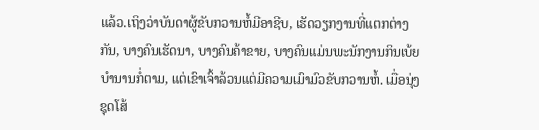ແລ້ວ.ເຖິງວ່າບັນດາຜູ້ຂັບກວານຫໍ້ມີອາຊີບ, ເຮັດວຽກງານທີ່ແຕກຕ່າງກັນ, ບາງຄົນເຮັດນາ, ບາງຄົນຄ້າຂາຍ, ບາງຄົນແມ່ນພະນັກງານກິນເບ້ຍບຳນານກໍ່ຕາມ, ແຕ່ເຂົາເຈົ້າລ້ວນແຕ່ມີຄວາມເມົາມົວຂັບກວານຫໍ້. ເມື່ອນຸ່ງຊຸດໂສ້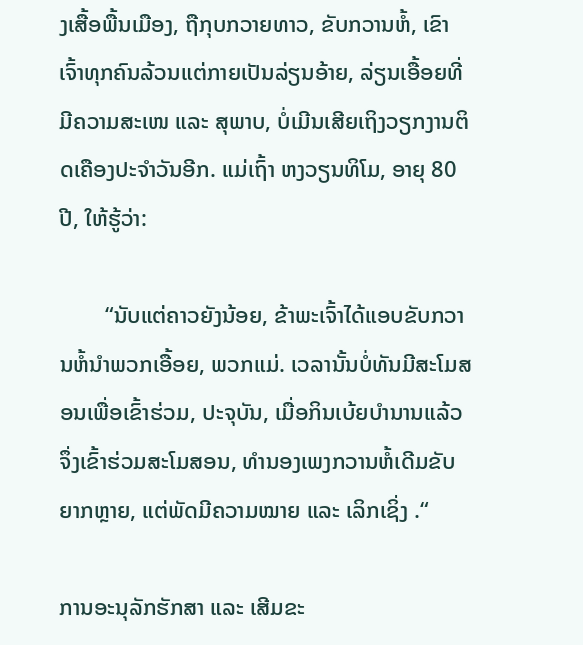ງເສື້ອພື້ນເມືອງ, ຖືກຸບກວາຍທາວ, ຂັບກວານຫໍ້, ເຂົາເຈົ້າທຸກຄົນລ້ວນແຕ່ກາຍເປັນລ່ຽນອ້າຍ, ລ່ຽນເອື້ອຍທີ່ມີຄວາມສະເໜ ແລະ ສຸພາບ, ບໍ່ເມີນເສີຍເຖິງວຽກງານຕິດເຄືອງປະຈຳວັນອີກ. ແມ່ເຖົ້າ ຫງວຽນທິໂມ, ອາຍຸ 80 ປີ, ໃຫ້ຮູ້ວ່າ:

        “ນັບແຕ່ຄາວຍັງນ້ອຍ, ຂ້າພະເຈົ້າໄດ້ແອບຂັບກວານຫໍ້ນຳພວກເອື້ອຍ, ພວກແມ່. ເວລານັ້ນບໍ່ທັນມີສະໂມສອນເພື່ອເຂົ້າຮ່ວມ, ປະຈຸບັນ, ເມື່ອກິນເບ້ຍບຳນານແລ້ວຈຶ່ງເຂົ້າຮ່ວມສະໂມສອນ, ທຳນອງເພງກວານຫໍ້ເດີມຂັບຍາກຫຼາຍ, ແຕ່ພັດມີຄວາມໝາຍ ແລະ ເລິກເຊິ່ງ .“

ການອະນຸລັກຮັກສາ ແລະ ເສີມຂະ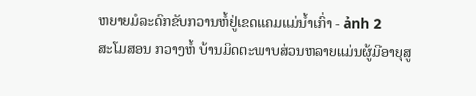ຫຍາຍມໍລະດົກຂັບກວານຫໍ້ຢູ່ເຂດແຄມແມ່ນ້ຳເກົ່າ - ảnh 2
ສະໂມສອນ ກວາງຫໍ້ ບ້ານມິດຕະພາບສ່ວນຫລາຍແມ່ນຜູ້ມີອາຍຸສູ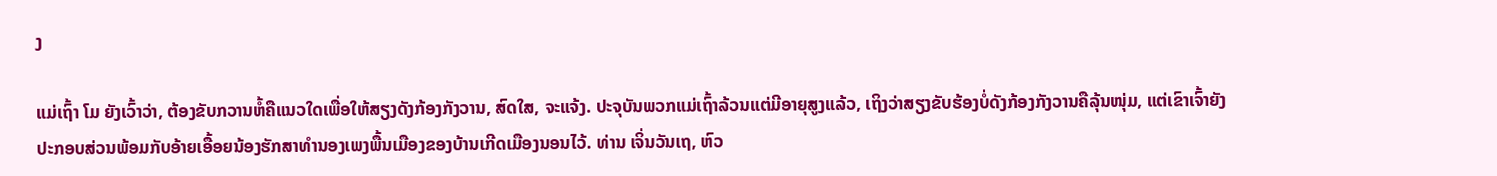ງ

ແມ່ເຖົ້າ ໂມ ຍັງເວົ້າວ່າ, ຕ້ອງຂັບກວານຫໍ້ຄືແນວໃດເພື່ອໃຫ້ສຽງດັງກ້ອງກັງວານ, ສົດໃສ, ຈະແຈ້ງ. ປະຈຸບັນພວກແມ່ເຖົ້າລ້ວນແຕ່ມີອາຍຸສູງແລ້ວ, ເຖິງວ່າສຽງຂັບຮ້ອງບໍ່ດັງກ້ອງກັງວານຄືລຸ້ນໜຸ່ມ, ແຕ່ເຂົາເຈົ້າຍັງປະກອບສ່ວນພ້ອມກັບອ້າຍເອື້ອຍນ້ອງຮັກສາທຳນອງເພງພື້ນເມືອງຂອງບ້ານເກີດເມືອງນອນໄວ້. ທ່ານ ເຈິ່ນວັນເຖ, ຫົວ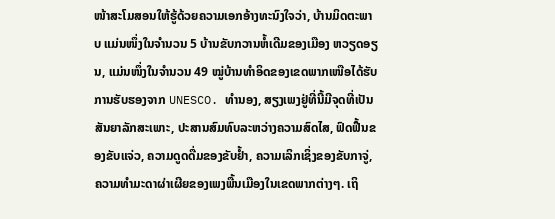ໜ້າສະໂມສອນໃຫ້ຮູ້ດ້ວຍຄວາມເອກອ້າງທະນົງໃຈວ່າ, ບ້ານມິດຕະພາບ ແມ່ນໜຶ່ງໃນຈຳນວນ 5 ບ້ານຂັບກວານຫໍ້ເດີມຂອງເມືອງ ຫວຽດອຽນ, ແມ່ນໜຶ່ງໃນຈຳນວນ 49 ໝູ່ບ້ານທຳອິດຂອງເຂດພາກເໜືອໄດ້ຮັບການຮັບຮອງຈາກ UNESCO. ທຳນອງ, ສຽງເພງຢູ່ທີ່ນີ້ມີຈຸດທີ່ເປັນສັນຍາລັກສະເພາະ, ປະສານສົມທົບລະຫວ່າງຄວາມສົດໄສ, ຟົດຟື້ນຂອງຂັບແຈ່ວ, ຄວາມດູດດື່ມຂອງຂັບຢ້ຳ, ຄວາມເລິກເຊິ່ງຂອງຂັບກາຈູ່, ຄວາມທຳມະດາຜ່າເຜີຍຂອງເພງພື້ນເມືອງໃນເຂດພາກຕ່າງໆ. ເຖິ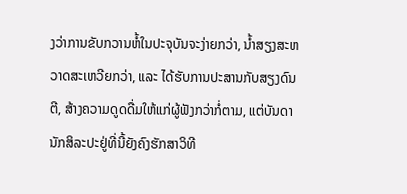ງວ່າການຂັບກວານຫໍ້ໃນປະຈຸບັນຈະງ່າຍກວ່າ, ນ້ຳສຽງສະຫວາດສະເຫວີຍກວ່າ, ແລະ ໄດ້ຮັບການປະສານກັບສຽງດົນຕີ, ສ້າງຄວາມດູດດື່ມໃຫ້ແກ່ຜູ້ຟັງກວ່າກໍ່ຕາມ, ແຕ່ບັນດານັກສິລະປະຢູ່ທີ່ນີ້ຍັງຄົງຮັກສາວິທີ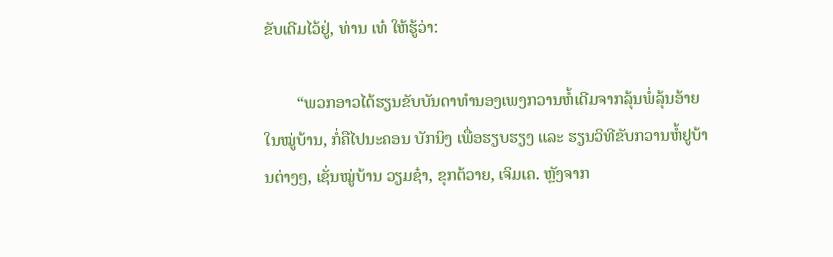ຂັບເດີມໄວ້ຢູ່, ທ່ານ ເທ໋ ໃຫ້ຮູ້ວ່າ:

        “ພວກອາວໄດ້ຮຽນຂັບບັນດາທຳນອງເພງກວານຫໍ້ເດີມຈາກລຸ້ນພໍ່ລຸ້ນອ້າຍໃນໝູ່ບ້ານ, ກໍ່ຄືໄປນະຄອນ ບັກນິງ ເພື່ອຮຽບຮຽງ ແລະ ຮຽນວິທີຂັບກວານຫໍ້ຢູບ້ານຕ່າງໆ, ເຊັ່ນໝູ່ບ້ານ ວຽມຊ໋າ, ຂຸກຕ້ວາຍ, ເຈິມເຄ. ຫຼັງຈາກ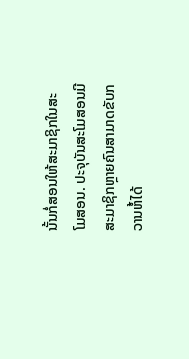ນັ້ນກໍ່ສອນໃຫ້ສະມາຊິກໃນສະໂມສອນ. ປະຈຸບັນສະໂມສອນມີສະມາຊິກຫຼາຍຄົນສາມາດຂັບກວານຫໍ້ໄດ້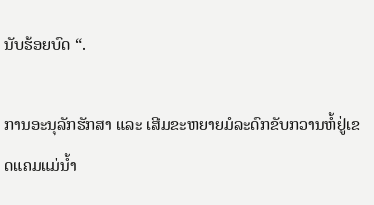ນັບຮ້ອຍບົດ “.

ການອະນຸລັກຮັກສາ ແລະ ເສີມຂະຫຍາຍມໍລະດົກຂັບກວານຫໍ້ຢູ່ເຂດແຄມແມ່ນ້ຳ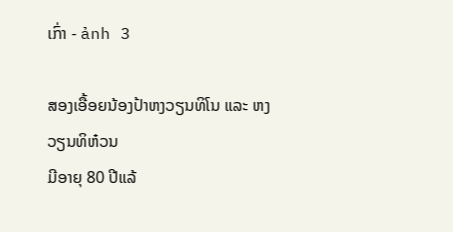ເກົ່າ - ảnh 3

ສອງເອື້ອຍນ້ອງປ້າຫງວຽນທິໂນ ແລະ ຫງວຽນທິຫ໋ວນ
ມີອາຍຸ 80 ປີແລ້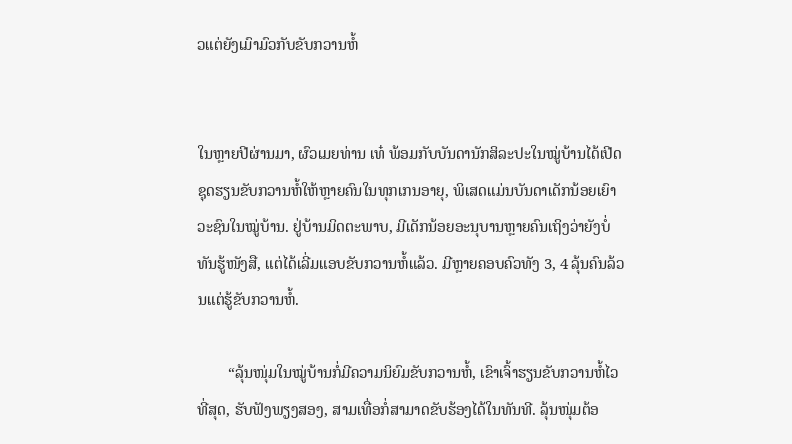ວແຕ່ຍັງເມົາມົວກັບຂັບກວານຫໍ້


ໃນຫຼາຍປີຜ່ານມາ, ຜົວເມຍທ່ານ ເທ໋ ພ້ອມກັບບັນດານັກສິລະປະໃນໝູ່ບ້ານໄດ້ເປີດຊຸດຮຽນຂັບກວານຫໍ້ໃຫ້ຫຼາຍຄົນໃນທຸກເກນອາຍຸ, ພິເສດແມ່ນບັນດາເດັກນ້ອຍເຍົາວະຊົນໃນໝູ່ບ້ານ. ຢູ່ບ້ານມິດຕະພາບ, ມີເດັກນ້ອຍອະນຸບານຫຼາຍຄົນເຖິງວ່າຍັງບໍ່ທັນຮູ້ໜັງສື, ແຕ່ໄດ້ເລີ່ມແອບຂັບກວານຫໍ້ແລ້ວ. ມີຫຼາຍຄອບຄົວທັງ 3, 4 ລຸ້ນຄົນລ້ວນແຕ່ຮູ້ຂັບກວານຫໍ້.

        “ລຸ້ນໜຸ່ມໃນໝູ່ບ້ານກໍ່ມີຄວາມນິຍົມຂັບກວານຫໍ້, ເຂົາເຈົ້າຮຽນຂັບກວານຫໍ້ໄວທີ່ສຸດ, ຮັບຟັງພຽງສອງ, ສາມເທື່ອກໍ່ສາມາດຂັບຮ້ອງໄດ້ໃນທັນທີ. ລຸ້ນໜຸ່ມຕ້ອ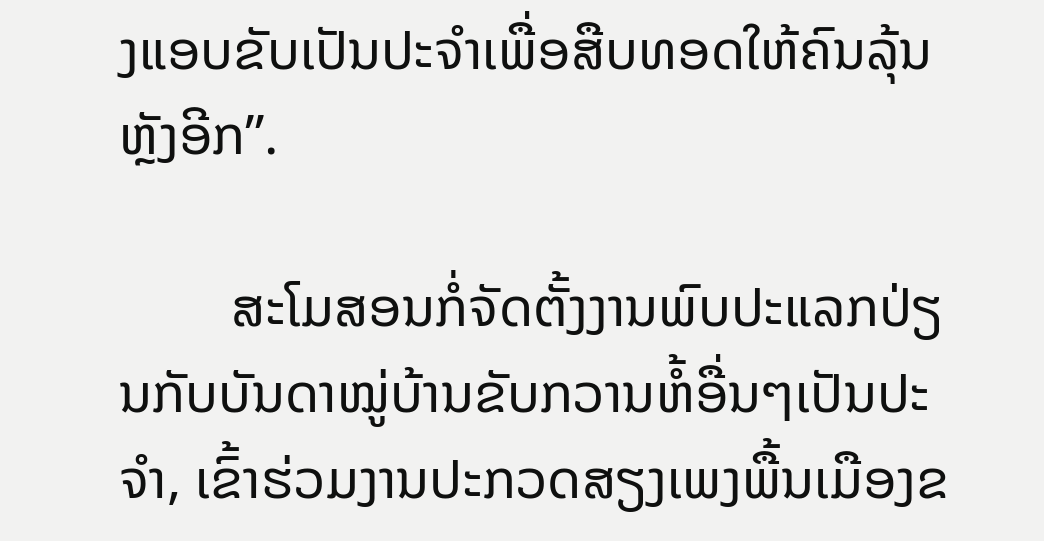ງແອບຂັບເປັນປະຈຳເພື່ອສືບທອດໃຫ້ຄົນລຸ້ນຫຼັງອີກ”.

        ສະໂມສອນກໍ່ຈັດຕັ້ງງານພົບປະແລກປ່ຽນກັບບັນດາໝູ່ບ້ານຂັບກວານຫໍ້ອື່ນໆເປັນປະຈຳ, ເຂົ້າຮ່ວມງານປະກວດສຽງເພງພື້ນເມືອງຂ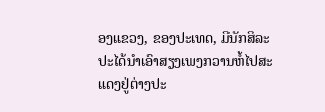ອງແຂວງ, ຂອງປະເທດ, ມີນັກສິລະປະໄດ້ນຳເອົາສຽງເພງກວານຫໍ້ໄປສະແດງຢູ່ຕ່າງປະ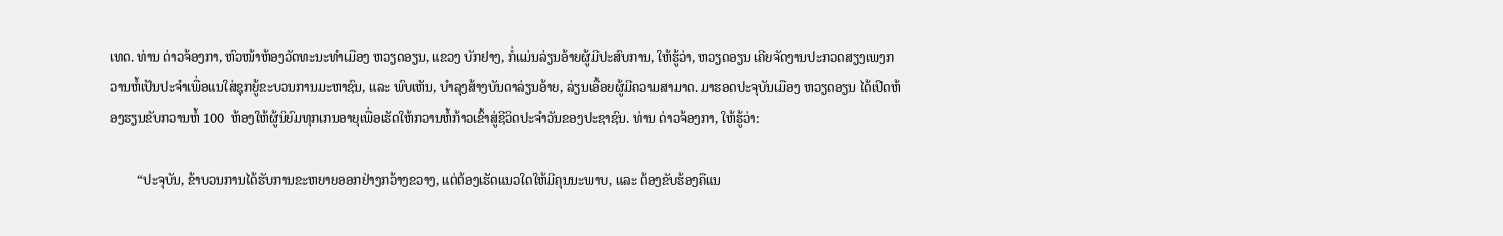ເທດ. ທ່ານ ດ່າວຈ້ອງກາ, ຫົວໜ້າຫ້ອງວັດທະນະທຳເມືອງ ຫວຽດອຽນ, ແຂວງ ບັກຢາງ, ກໍ່ແມ່ນລ່ຽນອ້າຍຜູ້ມີປະສົບການ, ໃຫ້ຮູ້ວ່າ, ຫວຽດອຽນ ເຄີຍຈັດງານປະກວດສຽງເພງກວານຫໍ້ເປັນປະຈຳເພື່ອແນໃສ່ຊຸກຍູ້ຂະບວນການມະຫາຊົນ, ແລະ ພົບເຫັນ, ບຳລຸງສ້າງບັນດາລ່ຽນອ້າຍ, ລ່ຽນເອື້ອຍຜູ້ມີຄວາມສາມາດ. ມາຮອດປະຈຸບັນເມືອງ ຫວຽດອຽນ ໄດ້ເປີດຫ້ອງຮຽນຂັບກວານຫໍ້ 100  ຫ້ອງໃຫ້ຜູ້ນິຍົມທຸກເກນອາຍຸເພື່ອເຮັດໃຫ້ກວານຫໍ້ກ້າວເຂົ້າສູ່ຊີວິດປະຈຳວັນຂອງປະຊາຊົນ. ທ່ານ ດ່າວຈ້ອງກາ, ໃຫ້ຮູ້ວ່າ:

        “ປະຈຸບັນ, ຂ້າບວນການໄດ້ຮັບການຂະຫຍາຍອອກຢ່າງກວ້າງຂວາງ, ແຕ່ຕ້ອງເຮັດແນວໃດໃຫ້ມີຄຸນນະພາບ, ແລະ ຕ້ອງຂັບຮ້ອງຄືແນ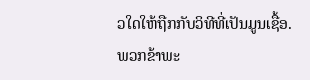ວໃດໃຫ້ຖືກກັບວິທີທີ່ເປັນມູນເຊື້ອ. ພວກຂ້າພະ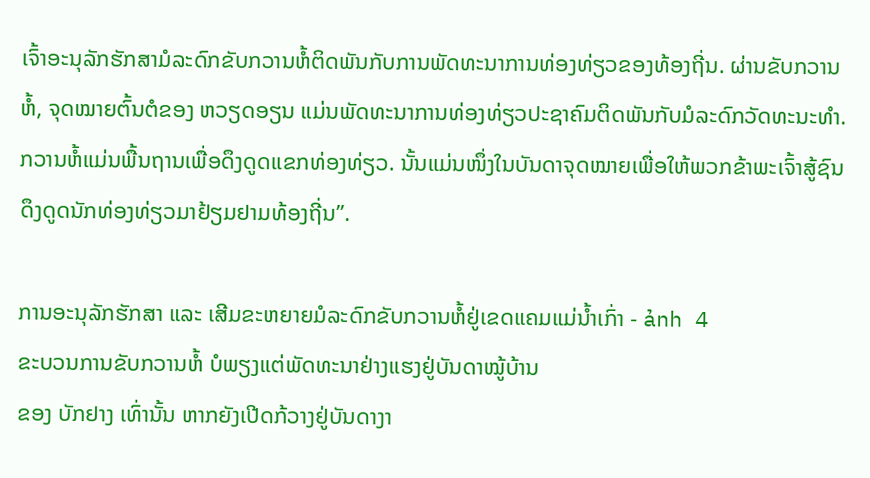ເຈົ້າອະນຸລັກຮັກສາມໍລະດົກຂັບກວານຫໍ້ຕິດພັນກັບການພັດທະນາການທ່ອງທ່ຽວຂອງທ້ອງຖີ່ນ. ຜ່ານຂັບກວານຫໍ້, ຈຸດໝາຍຕົ້ນຕໍຂອງ ຫວຽດອຽນ ແມ່ນພັດທະນາການທ່ອງທ່ຽວປະຊາຄົມຕິດພັນກັບມໍລະດົກວັດທະນະທຳ. ກວານຫໍ້ແມ່ນພື້ນຖານເພື່ອດຶງດູດແຂກທ່ອງທ່ຽວ. ນັ້ນແມ່ນໜຶ່ງໃນບັນດາຈຸດໝາຍເພື່ອໃຫ້ພວກຂ້າພະເຈົ້າສູ້ຊົນດຶງດູດນັກທ່ອງທ່ຽວມາຢ້ຽມຢາມທ້ອງຖີ່ນ”.

ການອະນຸລັກຮັກສາ ແລະ ເສີມຂະຫຍາຍມໍລະດົກຂັບກວານຫໍ້ຢູ່ເຂດແຄມແມ່ນ້ຳເກົ່າ - ảnh 4
ຂະບວນການຂັບກວານຫໍ້ ບໍພຽງແຕ່ພັດທະນາຢ່າງແຮງຢູ່ບັນດາໝູ້ບ້ານ
ຂອງ ບັກຢາງ ເທົ່ານັ້ນ ຫາກຍັງເປີດກ້ວາງຢູ່ບັນດາງາ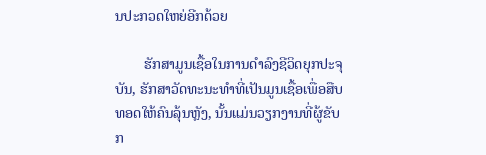ນປະກວດໃຫຍ່ອີກດ້ວຍ

        ຮັກສາມູນເຊື້ອໃນການດຳລົງຊີວິດຍຸກປະຈຸບັນ, ຮັກສາວັດທະນະທຳທີ່ເປັນມູນເຊື້ອເພື່ອສືບທອດໃຫ້ຄົນລຸ້ນຫຼັງ, ນັ້ນແມ່ນວຽກງານທີ່ຜູ້ຂັບກ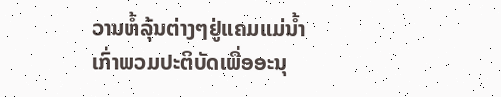ວານຫໍ້ລຸ້ນຕ່າງໆຢູ່ແຄມແມ່ນ້ຳ ເກົ່າພວມປະຕິບັດເພື່ອອະນຸ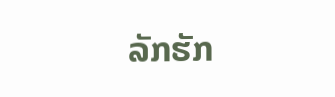ລັກຮັກ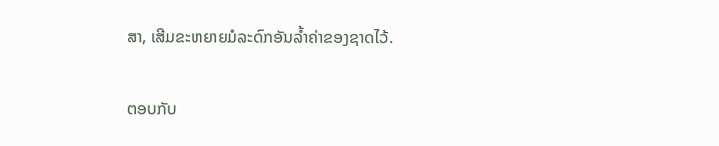ສາ, ເສີມຂະຫຍາຍມໍລະດົກອັນລ້ຳຄ່າຂອງຊາດໄວ້.

ຕອບກັບ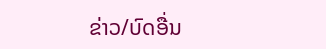ຂ່າວ/ບົດອື່ນ